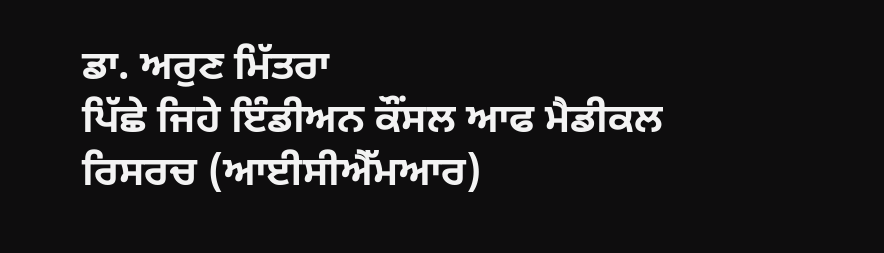ਡਾ. ਅਰੁਣ ਮਿੱਤਰਾ
ਪਿੱਛੇ ਜਿਹੇ ਇੰਡੀਅਨ ਕੌਂਸਲ ਆਫ ਮੈਡੀਕਲ ਰਿਸਰਚ (ਆਈਸੀਐੱਮਆਰ)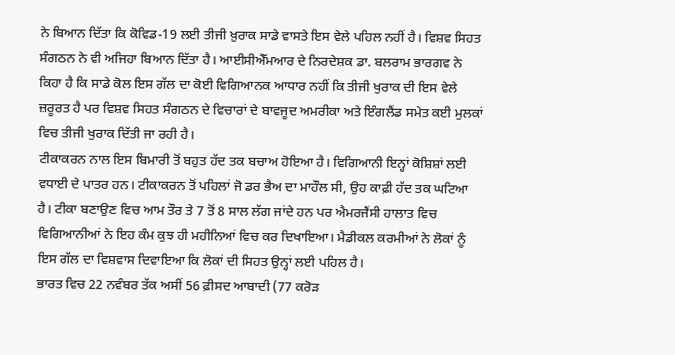ਨੇ ਬਿਆਨ ਦਿੱਤਾ ਕਿ ਕੋਵਿਡ-19 ਲਈ ਤੀਜੀ ਖ਼ੁਰਾਕ ਸਾਡੇ ਵਾਸਤੇ ਇਸ ਵੇਲੇ ਪਹਿਲ ਨਹੀਂ ਹੈ। ਵਿਸ਼ਵ ਸਿਹਤ ਸੰਗਠਨ ਨੇ ਵੀ ਅਜਿਹਾ ਬਿਆਨ ਦਿੱਤਾ ਹੈ। ਆਈਸੀਐੱਮਆਰ ਦੇ ਨਿਰਦੇਸ਼ਕ ਡਾ. ਬਲਰਾਮ ਭਾਰਗਵ ਨੇ ਕਿਹਾ ਹੈ ਕਿ ਸਾਡੇ ਕੋਲ ਇਸ ਗੱਲ ਦਾ ਕੋਈ ਵਿਗਿਆਨਕ ਆਧਾਰ ਨਹੀਂ ਕਿ ਤੀਜੀ ਖੁਰਾਕ ਦੀ ਇਸ ਵੇਲੇ ਜ਼ਰੂਰਤ ਹੈ ਪਰ ਵਿਸ਼ਵ ਸਿਹਤ ਸੰਗਠਨ ਦੇ ਵਿਚਾਰਾਂ ਦੇ ਬਾਵਜੂਦ ਅਮਰੀਕਾ ਅਤੇ ਇੰਗਲੈਂਡ ਸਮੇਤ ਕਈ ਮੁਲਕਾਂ ਵਿਚ ਤੀਜੀ ਖੁਰਾਕ ਦਿੱਤੀ ਜਾ ਰਹੀ ਹੈ।
ਟੀਕਾਕਰਨ ਨਾਲ ਇਸ ਬਿਮਾਰੀ ਤੋਂ ਬਹੁਤ ਹੱਦ ਤਕ ਬਚਾਅ ਹੋਇਆ ਹੈ। ਵਿਗਿਆਨੀ ਇਨ੍ਹਾਂ ਕੋਸ਼ਿਸ਼ਾਂ ਲਈ ਵਧਾਈ ਦੇ ਪਾਤਰ ਹਨ। ਟੀਕਾਕਰਨ ਤੋਂ ਪਹਿਲਾਂ ਜੋ ਡਰ ਭੈਅ ਦਾ ਮਾਹੌਲ ਸੀ, ਉਹ ਕਾਫ਼ੀ ਹੱਦ ਤਕ ਘਟਿਆ ਹੈ। ਟੀਕਾ ਬਣਾਉਣ ਵਿਚ ਆਮ ਤੌਰ ਤੇ 7 ਤੋਂ 8 ਸਾਲ ਲੱਗ ਜਾਂਦੇ ਹਨ ਪਰ ਐਮਰਜੈਂਸੀ ਹਾਲਾਤ ਵਿਚ ਵਿਗਿਆਨੀਆਂ ਨੇ ਇਹ ਕੰਮ ਕੁਝ ਹੀ ਮਹੀਨਿਆਂ ਵਿਚ ਕਰ ਦਿਖਾਇਆ। ਮੈਡੀਕਲ ਕਰਮੀਆਂ ਨੇ ਲੋਕਾਂ ਨੂੰ ਇਸ ਗੱਲ ਦਾ ਵਿਸ਼ਵਾਸ ਦਿਵਾਇਆ ਕਿ ਲੋਕਾਂ ਦੀ ਸਿਹਤ ਉਨ੍ਹਾਂ ਲਈ ਪਹਿਲ ਹੈ।
ਭਾਰਤ ਵਿਚ 22 ਨਵੰਬਰ ਤੱਕ ਅਸੀਂ 56 ਫ਼ੀਸਦ ਆਬਾਦੀ (77 ਕਰੋੜ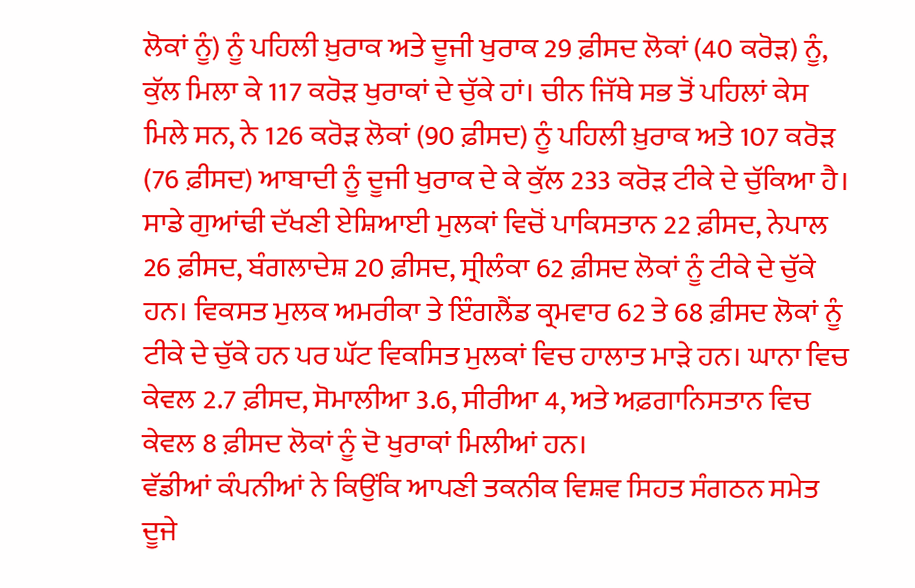ਲੋਕਾਂ ਨੂੰ) ਨੂੰ ਪਹਿਲੀ ਖ਼ੁਰਾਕ ਅਤੇ ਦੂਜੀ ਖੁਰਾਕ 29 ਫ਼ੀਸਦ ਲੋਕਾਂ (40 ਕਰੋੜ) ਨੂੰ, ਕੁੱਲ ਮਿਲਾ ਕੇ 117 ਕਰੋੜ ਖੁਰਾਕਾਂ ਦੇ ਚੁੱਕੇ ਹਾਂ। ਚੀਨ ਜਿੱਥੇ ਸਭ ਤੋਂ ਪਹਿਲਾਂ ਕੇਸ ਮਿਲੇ ਸਨ, ਨੇ 126 ਕਰੋੜ ਲੋਕਾਂ (90 ਫ਼ੀਸਦ) ਨੂੰ ਪਹਿਲੀ ਖ਼ੁਰਾਕ ਅਤੇ 107 ਕਰੋੜ (76 ਫ਼ੀਸਦ) ਆਬਾਦੀ ਨੂੰ ਦੂਜੀ ਖੁਰਾਕ ਦੇ ਕੇ ਕੁੱਲ 233 ਕਰੋੜ ਟੀਕੇ ਦੇ ਚੁੱਕਿਆ ਹੈ। ਸਾਡੇ ਗੁਆਂਢੀ ਦੱਖਣੀ ਏਸ਼ਿਆਈ ਮੁਲਕਾਂ ਵਿਚੋਂ ਪਾਕਿਸਤਾਨ 22 ਫ਼ੀਸਦ, ਨੇਪਾਲ 26 ਫ਼ੀਸਦ, ਬੰਗਲਾਦੇਸ਼ 20 ਫ਼ੀਸਦ, ਸ੍ਰੀਲੰਕਾ 62 ਫ਼ੀਸਦ ਲੋਕਾਂ ਨੂੰ ਟੀਕੇ ਦੇ ਚੁੱਕੇ ਹਨ। ਵਿਕਸਤ ਮੁਲਕ ਅਮਰੀਕਾ ਤੇ ਇੰਗਲੈਂਡ ਕ੍ਰਮਵਾਰ 62 ਤੇ 68 ਫ਼ੀਸਦ ਲੋਕਾਂ ਨੂੰ ਟੀਕੇ ਦੇ ਚੁੱਕੇ ਹਨ ਪਰ ਘੱਟ ਵਿਕਸਿਤ ਮੁਲਕਾਂ ਵਿਚ ਹਾਲਾਤ ਮਾੜੇ ਹਨ। ਘਾਨਾ ਵਿਚ ਕੇਵਲ 2.7 ਫ਼ੀਸਦ, ਸੋਮਾਲੀਆ 3.6, ਸੀਰੀਆ 4, ਅਤੇ ਅਫ਼ਗਾਨਿਸਤਾਨ ਵਿਚ ਕੇਵਲ 8 ਫ਼ੀਸਦ ਲੋਕਾਂ ਨੂੰ ਦੋ ਖੁਰਾਕਾਂ ਮਿਲੀਆਂ ਹਨ।
ਵੱਡੀਆਂ ਕੰਪਨੀਆਂ ਨੇ ਕਿਉਂਕਿ ਆਪਣੀ ਤਕਨੀਕ ਵਿਸ਼ਵ ਸਿਹਤ ਸੰਗਠਨ ਸਮੇਤ ਦੂਜੇ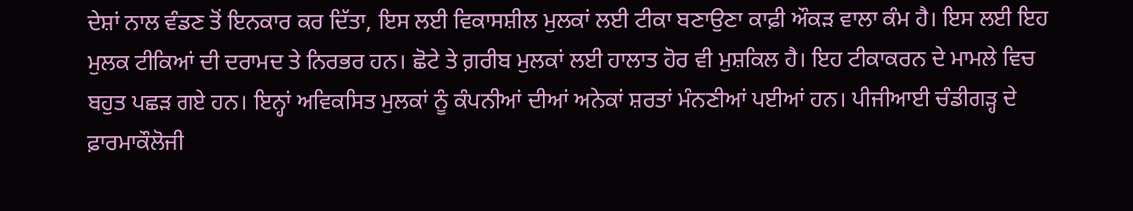ਦੇਸ਼ਾਂ ਨਾਲ ਵੰਡਣ ਤੋਂ ਇਨਕਾਰ ਕਰ ਦਿੱਤਾ, ਇਸ ਲਈ ਵਿਕਾਸਸ਼ੀਲ ਮੁਲਕਾਂ ਲਈ ਟੀਕਾ ਬਣਾਉਣਾ ਕਾਫ਼ੀ ਔਕੜ ਵਾਲਾ ਕੰਮ ਹੈ। ਇਸ ਲਈ ਇਹ ਮੁਲਕ ਟੀਕਿਆਂ ਦੀ ਦਰਾਮਦ ਤੇ ਨਿਰਭਰ ਹਨ। ਛੋਟੇ ਤੇ ਗ਼ਰੀਬ ਮੁਲਕਾਂ ਲਈ ਹਾਲਾਤ ਹੋਰ ਵੀ ਮੁਸ਼ਕਿਲ ਹੈ। ਇਹ ਟੀਕਾਕਰਨ ਦੇ ਮਾਮਲੇ ਵਿਚ ਬਹੁਤ ਪਛੜ ਗਏ ਹਨ। ਇਨ੍ਹਾਂ ਅਵਿਕਸਿਤ ਮੁਲਕਾਂ ਨੂੰ ਕੰਪਨੀਆਂ ਦੀਆਂ ਅਨੇਕਾਂ ਸ਼ਰਤਾਂ ਮੰਨਣੀਆਂ ਪਈਆਂ ਹਨ। ਪੀਜੀਆਈ ਚੰਡੀਗੜ੍ਹ ਦੇ ਫ਼ਾਰਮਾਕੌਲੋਜੀ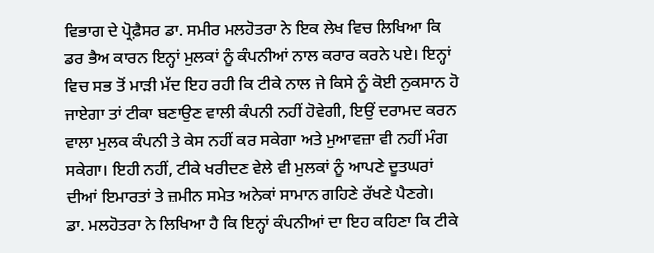ਵਿਭਾਗ ਦੇ ਪ੍ਰੋਫ਼ੈਸਰ ਡਾ. ਸਮੀਰ ਮਲਹੋਤਰਾ ਨੇ ਇਕ ਲੇਖ ਵਿਚ ਲਿਖਿਆ ਕਿ ਡਰ ਭੈਅ ਕਾਰਨ ਇਨ੍ਹਾਂ ਮੁਲਕਾਂ ਨੂੰ ਕੰਪਨੀਆਂ ਨਾਲ ਕਰਾਰ ਕਰਨੇ ਪਏ। ਇਨ੍ਹਾਂ ਵਿਚ ਸਭ ਤੋਂ ਮਾੜੀ ਮੱਦ ਇਹ ਰਹੀ ਕਿ ਟੀਕੇ ਨਾਲ ਜੇ ਕਿਸੇ ਨੂੰ ਕੋਈ ਨੁਕਸਾਨ ਹੋ ਜਾਏਗਾ ਤਾਂ ਟੀਕਾ ਬਣਾਉਣ ਵਾਲੀ ਕੰਪਨੀ ਨਹੀਂ ਹੋਵੇਗੀ, ਇਉਂ ਦਰਾਮਦ ਕਰਨ ਵਾਲਾ ਮੁਲਕ ਕੰਪਨੀ ਤੇ ਕੇਸ ਨਹੀਂ ਕਰ ਸਕੇਗਾ ਅਤੇ ਮੁਆਵਜ਼ਾ ਵੀ ਨਹੀਂ ਮੰਗ ਸਕੇਗਾ। ਇਹੀ ਨਹੀਂ, ਟੀਕੇ ਖਰੀਦਣ ਵੇਲੇ ਵੀ ਮੁਲਕਾਂ ਨੂੰ ਆਪਣੇ ਦੂਤਘਰਾਂ ਦੀਆਂ ਇਮਾਰਤਾਂ ਤੇ ਜ਼ਮੀਨ ਸਮੇਤ ਅਨੇਕਾਂ ਸਾਮਾਨ ਗਹਿਣੇ ਰੱਖਣੇ ਪੈਣਗੇ।
ਡਾ. ਮਲਹੋਤਰਾ ਨੇ ਲਿਖਿਆ ਹੈ ਕਿ ਇਨ੍ਹਾਂ ਕੰਪਨੀਆਂ ਦਾ ਇਹ ਕਹਿਣਾ ਕਿ ਟੀਕੇ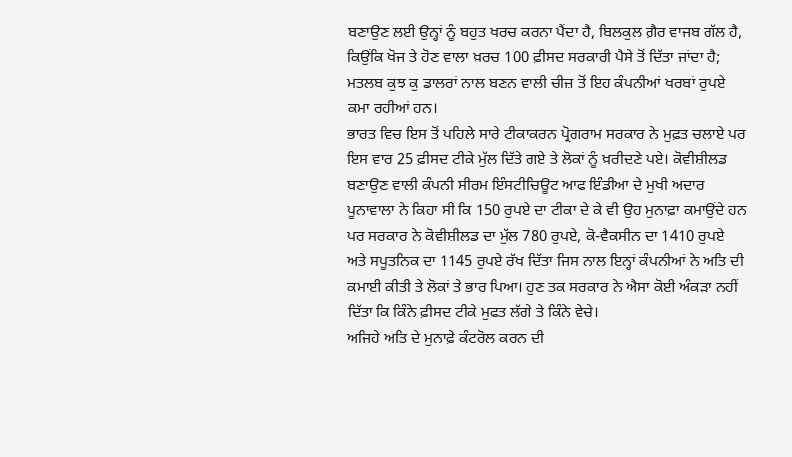ਬਣਾਉਣ ਲਈ ਉਨ੍ਹਾਂ ਨੂੰ ਬਹੁਤ ਖਰਚ ਕਰਨਾ ਪੈਂਦਾ ਹੈ, ਬਿਲਕੁਲ ਗ਼ੈਰ ਵਾਜਬ ਗੱਲ ਹੈ, ਕਿਉਂਕਿ ਖੋਜ ਤੇ ਹੋਣ ਵਾਲਾ ਖ਼ਰਚ 100 ਫ਼ੀਸਦ ਸਰਕਾਰੀ ਪੈਸੇ ਤੋਂ ਦਿੱਤਾ ਜਾਂਦਾ ਹੈ; ਮਤਲਬ ਕੁਝ ਕੁ ਡਾਲਰਾਂ ਨਾਲ ਬਣਨ ਵਾਲੀ ਚੀਜ਼ ਤੋਂ ਇਹ ਕੰਪਨੀਆਂ ਖਰਬਾਂ ਰੁਪਏ ਕਮਾ ਰਹੀਆਂ ਹਨ।
ਭਾਰਤ ਵਿਚ ਇਸ ਤੋਂ ਪਹਿਲੇ ਸਾਰੇ ਟੀਕਾਕਰਨ ਪ੍ਰੋਗਰਾਮ ਸਰਕਾਰ ਨੇ ਮੁਫ਼ਤ ਚਲਾਏ ਪਰ ਇਸ ਵਾਰ 25 ਫ਼ੀਸਦ ਟੀਕੇ ਮੁੱਲ ਦਿੱਤੇ ਗਏ ਤੇ ਲੋਕਾਂ ਨੂੰ ਖ਼ਰੀਦਣੇ ਪਏ। ਕੋਵੀਸ਼ੀਲਡ ਬਣਾਉਣ ਵਾਲੀ ਕੰਪਨੀ ਸੀਰਮ ਇੰਸਟੀਚਿਊਟ ਆਫ ਇੰਡੀਆ ਦੇ ਮੁਖੀ ਅਦਾਰ ਪੂਨਾਵਾਲਾ ਨੇ ਕਿਹਾ ਸੀ ਕਿ 150 ਰੁਪਏ ਦਾ ਟੀਕਾ ਦੇ ਕੇ ਵੀ ਉਹ ਮੁਨਾਫ਼ਾ ਕਮਾਉਂਦੇ ਹਨ ਪਰ ਸਰਕਾਰ ਨੇ ਕੋਵੀਸ਼ੀਲਡ ਦਾ ਮੁੱਲ 780 ਰੁਪਏ, ਕੋ-ਵੈਕਸੀਨ ਦਾ 1410 ਰੁਪਏ ਅਤੇ ਸਪੂਤਨਿਕ ਦਾ 1145 ਰੁਪਏ ਰੱਖ ਦਿੱਤਾ ਜਿਸ ਨਾਲ ਇਨ੍ਹਾਂ ਕੰਪਨੀਆਂ ਨੇ ਅਤਿ ਦੀ ਕਮਾਈ ਕੀਤੀ ਤੇ ਲੋਕਾਂ ਤੇ ਭਾਰ ਪਿਆ। ਹੁਣ ਤਕ ਸਰਕਾਰ ਨੇ ਐਸਾ ਕੋਈ ਅੰਕੜਾ ਨਹੀਂ ਦਿੱਤਾ ਕਿ ਕਿੰਨੇ ਫ਼ੀਸਦ ਟੀਕੇ ਮੁਫਤ ਲੱਗੇ ਤੇ ਕਿੰਨੇ ਵੇਚੇ।
ਅਜਿਹੇ ਅਤਿ ਦੇ ਮੁਨਾਫ਼ੇ ਕੰਟਰੋਲ ਕਰਨ ਦੀ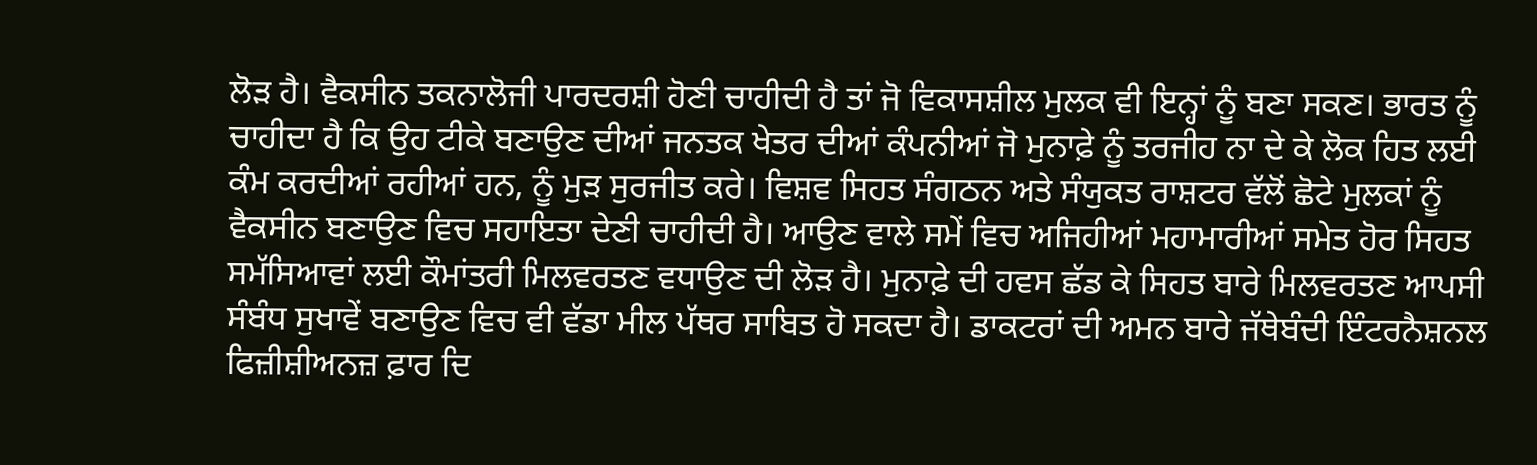ਲੋੜ ਹੈ। ਵੈਕਸੀਨ ਤਕਨਾਲੋਜੀ ਪਾਰਦਰਸ਼ੀ ਹੋਣੀ ਚਾਹੀਦੀ ਹੈ ਤਾਂ ਜੋ ਵਿਕਾਸਸ਼ੀਲ ਮੁਲਕ ਵੀ ਇਨ੍ਹਾਂ ਨੂੰ ਬਣਾ ਸਕਣ। ਭਾਰਤ ਨੂੰ ਚਾਹੀਦਾ ਹੈ ਕਿ ਉਹ ਟੀਕੇ ਬਣਾਉਣ ਦੀਆਂ ਜਨਤਕ ਖੇਤਰ ਦੀਆਂ ਕੰਪਨੀਆਂ ਜੋ ਮੁਨਾਫ਼ੇ ਨੂੰ ਤਰਜੀਹ ਨਾ ਦੇ ਕੇ ਲੋਕ ਹਿਤ ਲਈ ਕੰਮ ਕਰਦੀਆਂ ਰਹੀਆਂ ਹਨ, ਨੂੰ ਮੁੜ ਸੁਰਜੀਤ ਕਰੇ। ਵਿਸ਼ਵ ਸਿਹਤ ਸੰਗਠਨ ਅਤੇ ਸੰਯੁਕਤ ਰਾਸ਼ਟਰ ਵੱਲੋਂ ਛੋਟੇ ਮੁਲਕਾਂ ਨੂੰ ਵੈਕਸੀਨ ਬਣਾਉਣ ਵਿਚ ਸਹਾਇਤਾ ਦੇਣੀ ਚਾਹੀਦੀ ਹੈ। ਆਉਣ ਵਾਲੇ ਸਮੇਂ ਵਿਚ ਅਜਿਹੀਆਂ ਮਹਾਮਾਰੀਆਂ ਸਮੇਤ ਹੋਰ ਸਿਹਤ ਸਮੱਸਿਆਵਾਂ ਲਈ ਕੌਮਾਂਤਰੀ ਮਿਲਵਰਤਣ ਵਧਾਉਣ ਦੀ ਲੋੜ ਹੈ। ਮੁਨਾਫ਼ੇ ਦੀ ਹਵਸ ਛੱਡ ਕੇ ਸਿਹਤ ਬਾਰੇ ਮਿਲਵਰਤਣ ਆਪਸੀ ਸੰਬੰਧ ਸੁਖਾਵੇਂ ਬਣਾਉਣ ਵਿਚ ਵੀ ਵੱਡਾ ਮੀਲ ਪੱਥਰ ਸਾਬਿਤ ਹੋ ਸਕਦਾ ਹੈ। ਡਾਕਟਰਾਂ ਦੀ ਅਮਨ ਬਾਰੇ ਜੱਥੇਬੰਦੀ ਇੰਟਰਨੈਸ਼ਨਲ ਫਿਜ਼ੀਸ਼ੀਅਨਜ਼ ਫ਼ਾਰ ਦਿ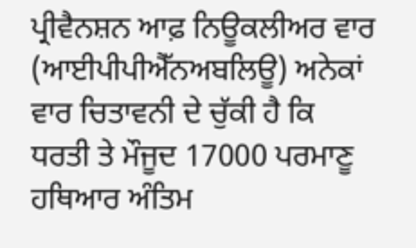ਪ੍ਰੀਵੈਨਸ਼ਨ ਆਫ਼ ਨਿਊਕਲੀਅਰ ਵਾਰ (ਆਈਪੀਪੀਐੱਨਅਬਲਿਊ) ਅਨੇਕਾਂ ਵਾਰ ਚਿਤਾਵਨੀ ਦੇ ਚੁੱਕੀ ਹੈ ਕਿ ਧਰਤੀ ਤੇ ਮੌਜੂਦ 17000 ਪਰਮਾਣੂ ਹਥਿਆਰ ਅੰਤਿਮ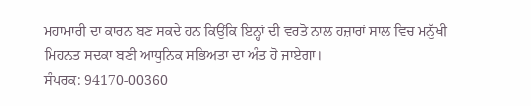ਮਹਾਮਾਰੀ ਦਾ ਕਾਰਨ ਬਣ ਸਕਦੇ ਹਨ ਕਿਉਂਕਿ ਇਨ੍ਹਾਂ ਦੀ ਵਰਤੋ ਨਾਲ ਹਜ਼ਾਰਾਂ ਸਾਲ ਵਿਚ ਮਨੁੱਖੀ ਮਿਹਨਤ ਸਦਕਾ ਬਣੀ ਆਧੁਨਿਕ ਸਭਿਅਤਾ ਦਾ ਅੰਤ ਹੋ ਜਾਏਗਾ।
ਸੰਪਰਕ: 94170-00360